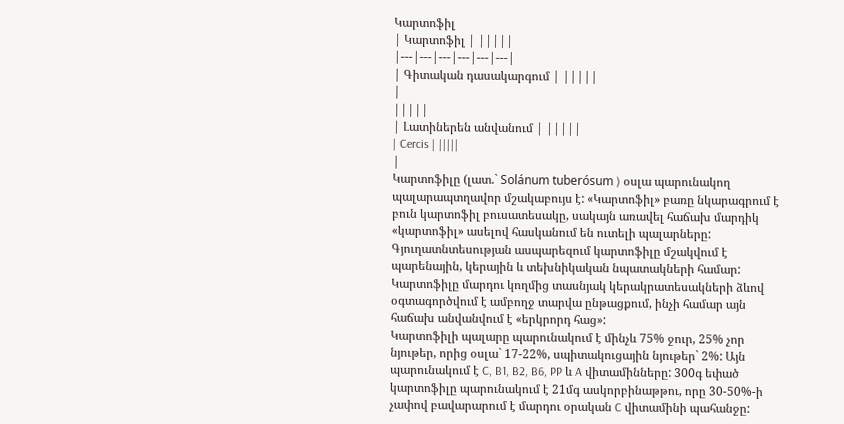Կարտոֆիլ
| Կարտոֆիլ | |||||
|---|---|---|---|---|---|
| Գիտական դասակարգում | |||||
|
|||||
| Լատիներեն անվանում | |||||
| Cercis | |||||
|
Կարտոֆիլը (լատ.` Solánum tuberósum ) օսլա պարունակող պալարապտղավոր մշակաբույս է: «Կարտոֆիլ» բառը նկարագրում է բուն կարտոֆիլ բուսատեսակը, սակայն առավել հաճախ մարդիկ «կարտոֆիլ» ասելով հասկանում են ուտելի պալարները: Գյուղատնտեսության ասպարեզում կարտոֆիլը մշակվում է պարենային, կերային և տեխնիկական նպատակների համար: Կարտոֆիլը մարդու կողմից տասնյակ կերակրատեսակների ձևով օգտագործվում է ամբողջ տարվա ընթացքում, ինչի համար այն հաճախ անվանվում է «երկրորդ հաց»:
Կարտոֆիլի պալարը պարունակում է մինչև 75% ջուր, 25% չոր նյութեր, որից օսլա` 17-22%, սպիտակուցային նյութեր` 2%: Այն պարունակում է C, B1, B2, B6, PP և A վիտամինները: 300գ եփած կարտոֆիլը պարունակում է 21մգ ասկորբինաթթու, որը 30-50%-ի չափով բավարարում է մարդու օրական C վիտամինի պահանջը: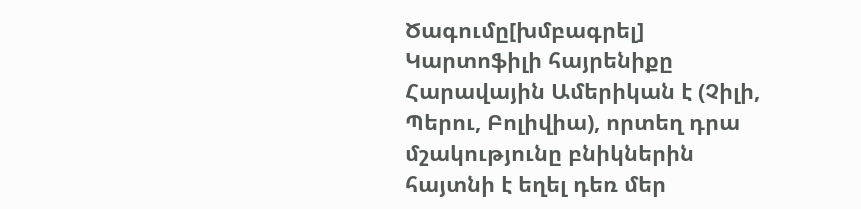Ծագումը[խմբագրել]
Կարտոֆիլի հայրենիքը Հարավային Ամերիկան է (Չիլի, Պերու, Բոլիվիա), որտեղ դրա մշակությունը բնիկներին հայտնի է եղել դեռ մեր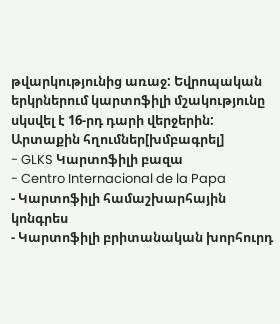թվարկությունից առաջ: Եվրոպական երկրներում կարտոֆիլի մշակությունը սկսվել է 16-րդ դարի վերջերին:
Արտաքին հղումներ[խմբագրել]
- GLKS Կարտոֆիլի բազա
- Centro Internacional de la Papa
- Կարտոֆիլի համաշխարհային կոնգրես
- Կարտոֆիլի բրիտանական խորհուրդ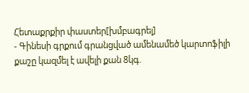Հետաքրքիր փաստեր[խմբագրել]
- Գինեսի գրքում գրանցված ամենամեծ կարտոֆիլի քաշը կազմել է ավելի քան 8կգ.